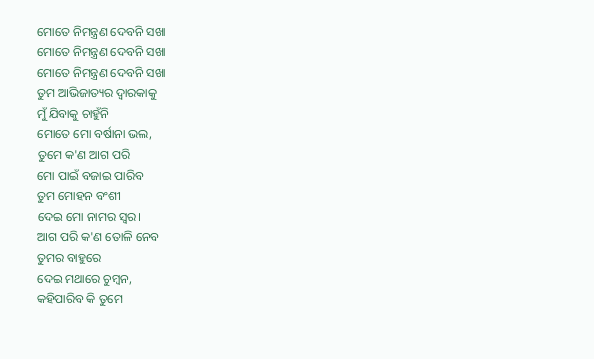ମୋତେ ନିମନ୍ତ୍ରଣ ଦେବନି ସଖା
ମୋତେ ନିମନ୍ତ୍ରଣ ଦେବନି ସଖା
ମୋତେ ନିମନ୍ତ୍ରଣ ଦେବନି ସଖା
ତୁମ ଆଭିଜାତ୍ୟର ଦ୍ବାରକାକୁ
ମୁଁ ଯିବାକୁ ଚାହୁଁନି
ମୋତେ ମୋ ବର୍ଷାନା ଭଲ,
ତୁମେ କ'ଣ ଆଗ ପରି
ମୋ ପାଇଁ ବଜାଇ ପାରିବ
ତୁମ ମୋହନ ବଂଶୀ
ଦେଇ ମୋ ନାମର ସ୍ୱର।
ଆଗ ପରି କ'ଣ ତୋଳି ନେବ
ତୁମର ବାହୁରେ
ଦେଇ ମଥାରେ ଚୁମ୍ବନ,
କହିପାରିବ କି ତୁମେ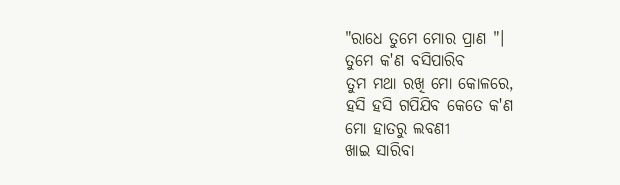"ରାଧେ ତୁମେ ମୋର ପ୍ରାଣ "।
ତୁମେ କ'ଣ ବସିପାରିବ
ତୁମ ମଥା ରଖି ମୋ କୋଳରେ,
ହସି ହସି ଗପିଯିବ କେତେ କ'ଣ
ମୋ ହାତରୁ ଲବଣୀ
ଖାଇ ସାରିବା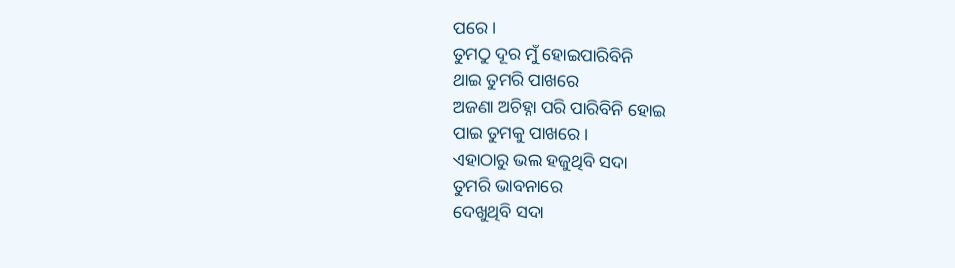ପରେ।
ତୁମଠୁ ଦୂର ମୁଁ ହୋଇପାରିବିନି
ଥାଇ ତୁମରି ପାଖରେ
ଅଜଣା ଅଚିହ୍ନା ପରି ପାରିବିନି ହୋଇ
ପାଇ ତୁମକୁ ପାଖରେ ।
ଏହାଠାରୁ ଭଲ ହଜୁଥିବି ସଦା
ତୁମରି ଭାବନାରେ
ଦେଖୁଥିବି ସଦା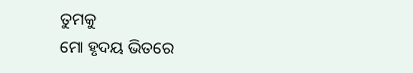ତୁମକୁ
ମୋ ହୃଦୟ ଭିତରେ